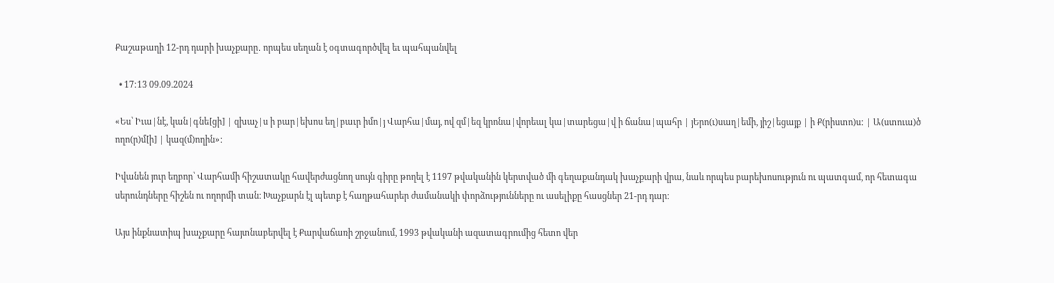Քաշաթաղի 12-րդ դարի խաչքարը․ որպես սեղան է օգտագործվել եւ պահպանվել

  • 17:13 09.09.2024

«Ես՝ Իւա|նէ, կան|գնե[ցի] | զխաչ|ս ի բար|եխոս եղ|բաւր իմո|յ Վարհա|մայ, ով զմ|եզ կրոնա|վորեալ կա|տարեցա|վ ի ճանա|պահր | յԵրո(ւ)սաղ|եմի, յիշ|եցայք | ի Ք(րիստո)ս: | Ա(ստուա)ծ ողո(ր)մ[ի] | կազ(մ)ողին»:

Իվանեն յուր եղբոր՝ Վարհամի հիշատակը հավերժացնող սույն գիրը թողել է 1197 թվականին կերտված մի գեղաքանդակ խաչքարի վրա, նաև որպես բարեխոսություն ու պատգամ, որ հետագա սերունդները հիշեն ու ողորմի տան։ Խաչքարն էլ պետք է հաղթահարեր ժամանակի փորձությունները ու ասելիքը հասցներ 21-րդ դար։

Այս ինքնատիպ խաչքարը հայտնաբերվել է Քարվաճառի շրջանում, 1993 թվականի ազատագրումից հետո վեր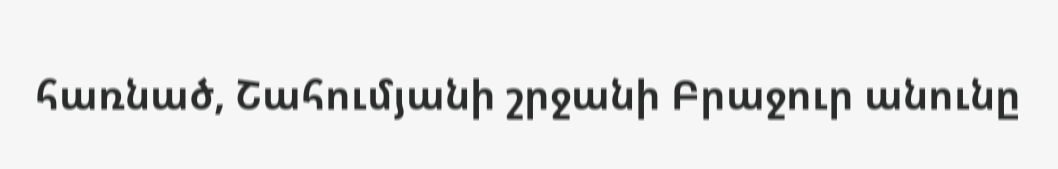հառնած, Շահումյանի շրջանի Բրաջուր անունը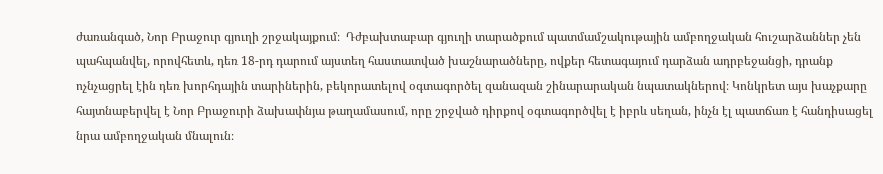ժառանգած, Նոր Բրաջուր գյուղի շրջակայքում։  Դժբախտաբար գյուղի տարածքում պատմամշակութային ամբողջական հուշարձաններ չեն պահպանվել, որովհետև, դեռ 18-րդ դարում այստեղ հաստատված խաշնարածները, ովքեր հետագայում դարձան ադրբեջանցի, դրանք ոչնչացրել էին դեռ խորհդային տարիներին, բեկորատելով օգտագործել զանազան շինարարական նպատակներով։ Կոնկրետ այս խաչքարը հայտնաբերվել է Նոր Բրաջուրի ձախափնյա թաղամասում, որը շրջված դիրքով օգտագործվել է իբրև սեղան, ինչն էլ պատճառ է հանդիսացել նրա ամբողջական մնալուն։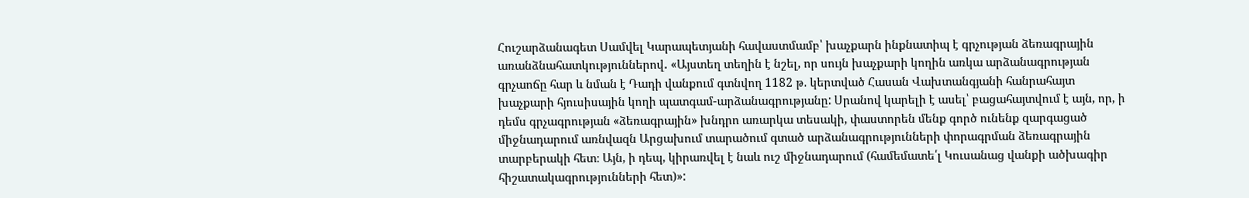Հուշարձանագետ Սամվել Կարապետյանի հավաստմամբ՝ խաչքարն ինքնատիպ է գրչության ձեռագրային առանձնահատկություններով․ «Այստեղ տեղին է նշել, որ սույն խաչքարի կողին առկա արձանագրության գրչաոճը հար և նման է Դադի վանքում գտնվող 1182 թ. կերտված Հասան Վախտանգյանի հանրահայտ խաչքարի հյուսիսային կողի պատգամ-արձանագրությանը: Սրանով կարելի է ասել՝ բացահայտվում է այն, որ, ի դեմս գրչագրության «ձեռագրային» խնդրո առարկա տեսակի, փաստորեն մենք գործ ունենք զարգացած միջնադարում առնվազն Արցախում տարածում գտած արձանագրությունների փորագրման ձեռագրային տարբերակի հետ։ Այն, ի դեպ, կիրառվել է նաև ուշ միջնադարում (համեմատե՛լ Կուսանաց վանքի ածխագիր հիշատակագրությունների հետ)»: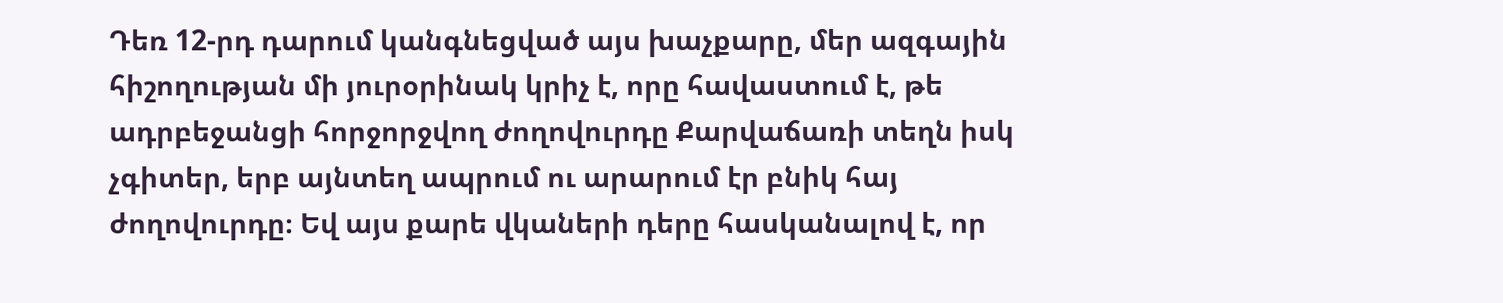Դեռ 12-րդ դարում կանգնեցված այս խաչքարը, մեր ազգային հիշողության մի յուրօրինակ կրիչ է, որը հավաստում է, թե ադրբեջանցի հորջորջվող ժողովուրդը Քարվաճառի տեղն իսկ չգիտեր, երբ այնտեղ ապրում ու արարում էր բնիկ հայ ժողովուրդը։ Եվ այս քարե վկաների դերը հասկանալով է, որ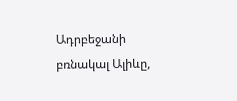Ադրբեջանի բռնակալ Ալիևը,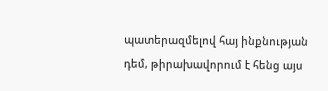պատերազմելով հայ ինքնության դեմ, թիրախավորում է հենց այս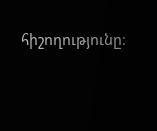հիշողությունը։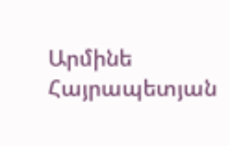Արմինե Հայրապետյան